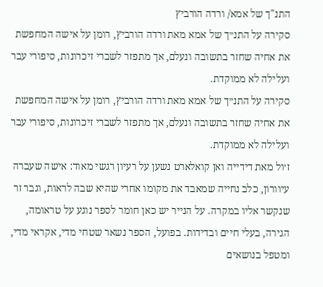התנ"ך של אמא/ ורדה הורביץ
סקירה על התנ״ך של אמא מאת ורדה הורביץ, רומן על אישה המחפשת את אחיה שחזר בתשובה ונעלם, אך מתפזר לשברי זיכרונות, סיפורי עבר ועלילה לא ממוקדת.
סקירה על התנ״ך של אמא מאת ורדה הורביץ, רומן על אישה המחפשת את אחיה שחזר בתשובה ונעלם, אך מתפזר לשברי זיכרונות, סיפורי עבר ועלילה לא ממוקדת.
ז׳ול מאת דידייה ואן קואלארט נשען על רעיון רגשי מאוד: אישה שעברה עיוורון, כלב נחייה שמאבד את מקומו אחרי שהיא שבה לראות, וגבר זר שנקשר אליו במקרה. על הנייר יש כאן חומר לספר נוגע על טראומה, הגירה, בעלי חיים ובדידות. בפועל, הספר נשאר שטחי מדי, אקראי מדי, ומטפל בנושאים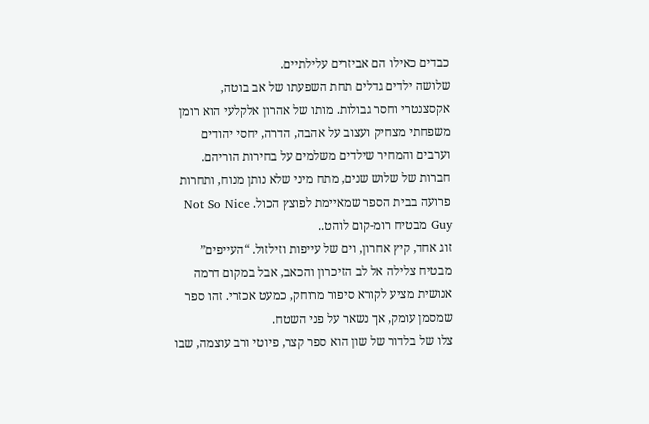כבדים כאילו הם אביזרים עלילתיים.
שלושה ילדים גדלים תחת השפעתו של אב בוטה, אקסצנטרי וחסר גבולות. מותו של אהרון אלקלעי הוא רומן משפחתי מצחיק ועצוב על אהבה, הדרה, יחסי יהודים וערבים והמחיר שילדים משלמים על בחירות הוריהם.
חברות של שלוש שנים, מתח מיני שלא נותן מנוח, ותחרות פרועה בבית הספר שמאיימת לפוצץ הכול. Not So Nice Guy מבטיח רומ-קום לוהט..
זוג אחד, קיץ אחרון, וים של עייפות וזילזול. “העייפים” מבטיח צלילה אל לב הזיכרון והכאב, אבל במקום דרמה אנושית מציע לקורא סיפור מרוחק, כמעט אכזרי. זהו ספר שמסמן עומק, אך נשאר על פני השטח.
צלו של בלדור של שון הוא ספר קצר, פיוטי ורב עוצמה, שבו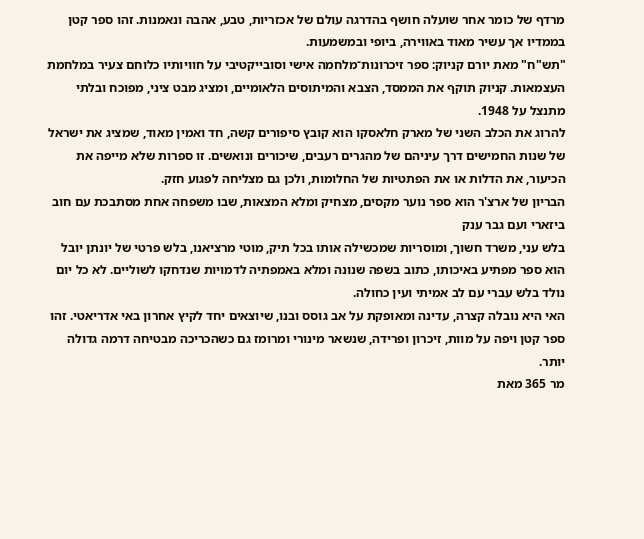מרדף של כומר אחר שועלה חושף בהדרגה עולם של אכזריות, טבע, אהבה ונאמנות. זהו ספר קטן בממדיו אך עשיר מאוד באווירה, ביופי ובמשמעות.
"תש"ח" מאת יורם קניוק: ספר זיכרונות־מלחמה אישי וסובייקטיבי על חוויותיו כלוחם צעיר במלחמת העצמאות. קניוק תוקף את הממסד, הצבא והמיתוסים הלאומיים, ומציג מבט ציני, מפוכח ובלתי מתנצל על 1948.
להרוג את הכלב השני של מארק חלאסקו הוא קובץ סיפורים קשה, חד ואמין מאוד, שמציג את ישראל של שנות החמישים דרך עיניהם של מהגרים רעבים, שיכורים ונואשים. זו ספרות שלא מייפה את הכיעור, את הדלות או את הפתטיות של החלומות, ולכן גם מצליחה לפגוע חזק.
הבריון של ארצ'ר הוא ספר נוער מקסים, מצחיק ומלא המצאות, שבו משפחה אחת מסתבכת עם חוב ביזארי ועם גבר ענק
בלש עני, משרד חשוך, ומוסריות שמכשילה אותו בכל תיק, מוטי מרציאנו, בלש פרטי של יונתן יובל הוא ספר מפתיע באיכותו, כתוב בשפה שנונה ומלא באמפתיה לדמויות שנדחקו לשוליים. לא כל יום נולד בלש עברי עם לב אמיתי ועין כחולה.
האי היא נובלה קצרה, עדינה ומאופקת על אב גוסס ובנו, שיוצאים יחד לקיץ אחרון באי אדריאטי. זהו ספר קטן ויפה על מוות, זיכרון ופרידה, שנשאר מינורי ומרומז גם כשהכריכה מבטיחה דרמה גדולה יותר.
מר 365 מאת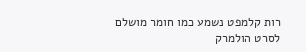רות קלמפט נשמע כמו חומר מושלם לסרט הולמרק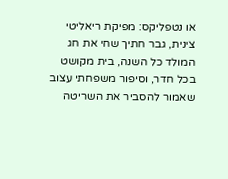או נטפליקס: מפיקת ריאליטי צינית, גבר חתיך שחי את חג המולד כל השנה, בית מקושט בכל חדר, וסיפור משפחתי עצוב שאמור להסביר את השריטה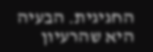החגיגית. הבעיה היא שהרעיון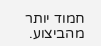חמוד יותר מהביצוע.